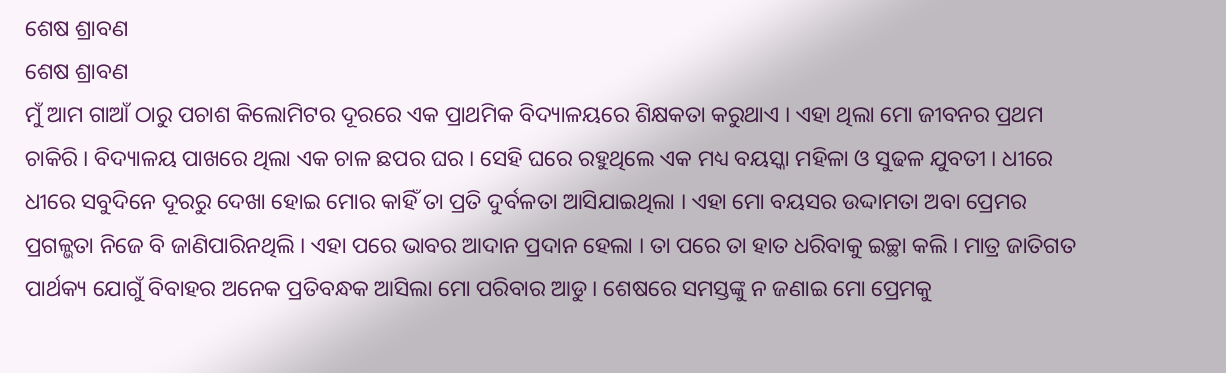ଶେଷ ଶ୍ରାବଣ
ଶେଷ ଶ୍ରାବଣ
ମୁଁ ଆମ ଗାଆଁ ଠାରୁ ପଚାଶ କିଲୋମିଟର ଦୂରରେ ଏକ ପ୍ରାଥମିକ ବିଦ୍ୟାଳୟରେ ଶିକ୍ଷକତା କରୁଥାଏ । ଏହା ଥିଲା ମୋ ଜୀବନର ପ୍ରଥମ ଚାକିରି । ବିଦ୍ୟାଳୟ ପାଖରେ ଥିଲା ଏକ ଚାଳ ଛପର ଘର । ସେହି ଘରେ ରହୁଥିଲେ ଏକ ମଧ୍ୟ ବୟସ୍କା ମହିଳା ଓ ସୁଢଳ ଯୁବତୀ । ଧୀରେ ଧୀରେ ସବୁଦିନେ ଦୂରରୁ ଦେଖା ହୋଇ ମୋର କାହିଁ ତା ପ୍ରତି ଦୁର୍ବଳତା ଆସିଯାଇଥିଲା । ଏହା ମୋ ବୟସର ଉଦ୍ଦାମତା ଅବା ପ୍ରେମର ପ୍ରଗଳ୍ଭତା ନିଜେ ବି ଜାଣିପାରିନଥିଲି । ଏହା ପରେ ଭାବର ଆଦାନ ପ୍ରଦାନ ହେଲା । ତା ପରେ ତା ହାତ ଧରିବାକୁ ଇଚ୍ଛା କଲି । ମାତ୍ର ଜାତିଗତ ପାର୍ଥକ୍ୟ ଯୋଗୁଁ ବିବାହର ଅନେକ ପ୍ରତିବନ୍ଧକ ଆସିଲା ମୋ ପରିବାର ଆଡୁ । ଶେଷରେ ସମସ୍ତଙ୍କୁ ନ ଜଣାଇ ମୋ ପ୍ରେମକୁ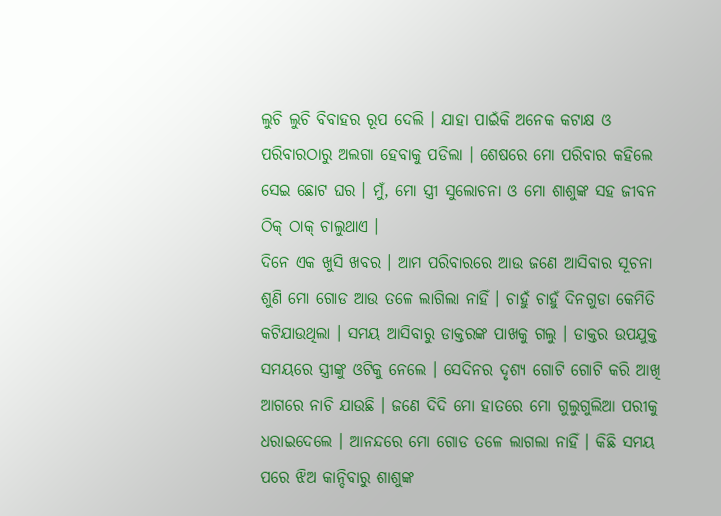ଲୁଚି ଲୁଚି ବିବାହର ରୂପ ଦେଲି । ଯାହା ପାଇଁକି ଅନେକ କଟାକ୍ଷ ଓ ପରିବାରଠାରୁ ଅଲଗା ହେବାକୁ ପଡିଲା । ଶେଷରେ ମୋ ପରିବାର କହିଲେ ସେଇ ଛୋଟ ଘର । ମୁଁ, ମୋ ସ୍ତ୍ରୀ ସୁଲୋଚନା ଓ ମୋ ଶାଶୁଙ୍କ ସହ ଜୀବନ ଠିକ୍ ଠାକ୍ ଚାଲୁଥାଏ ।
ଦିନେ ଏକ ଖୁସି ଖବର । ଆମ ପରିବାରରେ ଆଉ ଜଣେ ଆସିବାର ସୂଚନା ଶୁଣି ମୋ ଗୋଡ ଆଉ ତଳେ ଲାଗିଲା ନାହିଁ । ଚାହୁଁ ଚାହୁଁ ଦିନଗୁଡା କେମିତି କଟିଯାଉଥିଲା । ସମୟ ଆସିବାରୁ ଡାକ୍ତରଙ୍କ ପାଖକୁ ଗଲୁ । ଡାକ୍ତର ଉପଯୁକ୍ତ ସମୟରେ ସ୍ତ୍ରୀଙ୍କୁ ଓଟିକୁ ନେଲେ । ସେଦିନର ଦୃଶ୍ୟ ଗୋଟି ଗୋଟି କରି ଆଖି ଆଗରେ ନାଚି ଯାଉଛି । ଜଣେ ଦିଦି ମୋ ହାତରେ ମୋ ଗୁଲୁଗୁଲିଆ ପରୀକୁ ଧରାଇଦେଲେ । ଆନନ୍ଦରେ ମୋ ଗୋଡ ତଳେ ଲାଗଲା ନାହିଁ । କିଛି ସମୟ ପରେ ଝିଅ କାନ୍ଦିବାରୁ ଶାଶୁଙ୍କ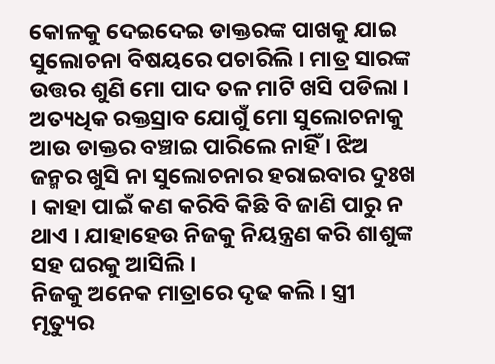କୋଳକୁ ଦେଇଦେଇ ଡାକ୍ତରଙ୍କ ପାଖକୁ ଯାଇ ସୁଲୋଚନା ବିଷୟରେ ପଚାରିଲି । ମାତ୍ର ସାରଙ୍କ ଉତ୍ତର ଶୁଣି ମୋ ପାଦ ତଳ ମାଟି ଖସି ପଡିଲା । ଅତ୍ୟଧିକ ରକ୍ତସ୍ରାବ ଯୋଗୁଁ ମୋ ସୁଲୋଚନାକୁ ଆଉ ଡାକ୍ତର ବଞ୍ଚାଇ ପାରିଲେ ନାହିଁ । ଝିଅ ଜନ୍ମର ଖୁସି ନା ସୁଲୋଚନାର ହରାଇବାର ଦୁଃଖ । କାହା ପାଇଁ କଣ କରିବି କିଛି ବି ଜାଣି ପାରୁ ନ ଥାଏ । ଯାହାହେଉ ନିଜକୁ ନିୟନ୍ତ୍ରଣ କରି ଶାଶୁଙ୍କ ସହ ଘରକୁ ଆସିଲି ।
ନିଜକୁ ଅନେକ ମାତ୍ରାରେ ଦୃଢ କଲି । ସ୍ତ୍ରୀ ମୃତ୍ୟୁର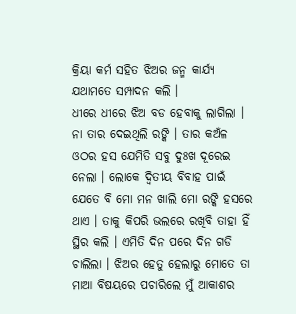କ୍ରିୟା କର୍ମ ସହିତ ଝିଅର ଜନ୍ମ କାର୍ଯ୍ୟ ଯଥାମତେ ସମ୍ପାଦନ କଲି ।
ଧୀରେ ଧୀରେ ଝିଅ ବଡ ହେବାକୁ ଲାଗିଲା । ନା ତାର ଦେଇଥିଲି ରଙ୍କି । ତାର କଅଁଳ ଓଠର ହସ ଯେମିତି ସବୁ ଦୁଃଖ ଦୂରେଇ ନେଲା । ଲୋକେ ଦ୍ୱିତୀୟ ବିବାହ ପାଇଁ ଯେତେ ବି ମୋ ମନ ଖାଲି ମୋ ରଙ୍କି ହସରେ ଥାଏ । ତାକୁ କିପରି ଭଲରେ ରଖିବି ତାହା ହିଁ ସ୍ଥିର କଲି । ଏମିତି ଦିନ ପରେ ଦିନ ଗଡି ଚାଲିଲା । ଝିଅର ହେତୁ ହେଲାରୁ ମୋତେ ତା ମାଆ ବିଷୟରେ ପଚାରିଲେ ମୁଁ ଆକାଶର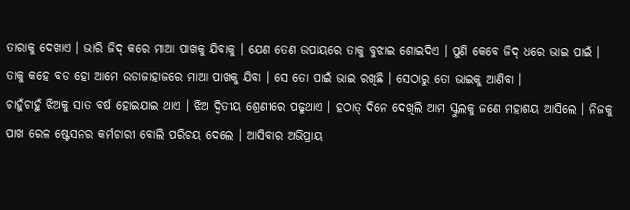ତାରାକୁ ଦେଖାଏ । ଭାରି ଜିଦ୍ କରେ ମାଆ ପାଖକୁ ଯିବାକୁ । ଯେଣ ତେଣ ଉପାୟରେ ତାକୁ ବୁଝାଇ ଶୋଇଦିଏ । ପୁଣି କେବେ ଜିଦ୍ ଧରେ ଭାଇ ପାଇଁ । ତାକୁ କହେ ବଡ ହୋ ଆମେ ଉଡାଜାହାଜରେ ମାଆ ପାଖକୁ ଯିବା । ସେ ତୋ ପାଇଁ ଭାଇ ରଖିଛି । ସେଠାରୁ ତୋ ଭାଇକୁ ଆଣିବା ।
ଚାହୁଁଚାହୁଁ ଝିଅକୁ ସାତ ବର୍ଷ ହୋଇଯାଇ ଥାଏ । ଝିଅ ଦ୍ୱିତୀୟ ଶ୍ରେଣୀରେ ପଢୁଥାଏ । ହଠାତ୍ ଦିନେ ଦେଖିଲି ଆମ ସ୍କୁଲକୁ ଜଣେ ମହାଶୟ ଆସିଲେ । ନିଜକୁ ପାଖ ରେଳ ଷ୍ଟେସନର କର୍ମଚାରୀ ବୋଲି ପରିଚୟ ଦେଲେ । ଆସିବାର ଅଭିପ୍ରାୟ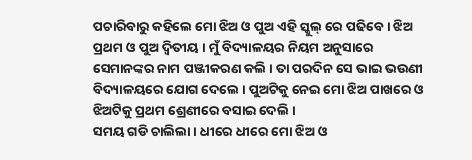ପଚାରିବାରୁ କହିଲେ ମୋ ଝିଅ ଓ ପୁଅ ଏହି ସ୍କୁଲ୍ ରେ ପଢିବେ । ଝିଅ ପ୍ରଥମ ଓ ପୁଅ ଦ୍ୱିତୀୟ । ମୁଁ ବିଦ୍ୟାଳୟର ନିୟମ ଅନୁସାରେ ସେମାନଙ୍କର ନାମ ପଞ୍ଜୀକରଣ କଲି । ତା ପରଦିନ ସେ ଭାଇ ଭଉଣୀ ବିଦ୍ୟାଳୟରେ ଯୋଗ ଦେଲେ । ପୁଅଟିକୁ ନେଇ ମୋ ଝିଅ ପାଖରେ ଓ ଝିଅଟିକୁ ପ୍ରଥମ ଶ୍ରେଣୀରେ ବସାଇ ଦେଲି ।
ସମୟ ଗଡି ଚାଲିଲା । ଧୀରେ ଧୀରେ ମୋ ଝିଅ ଓ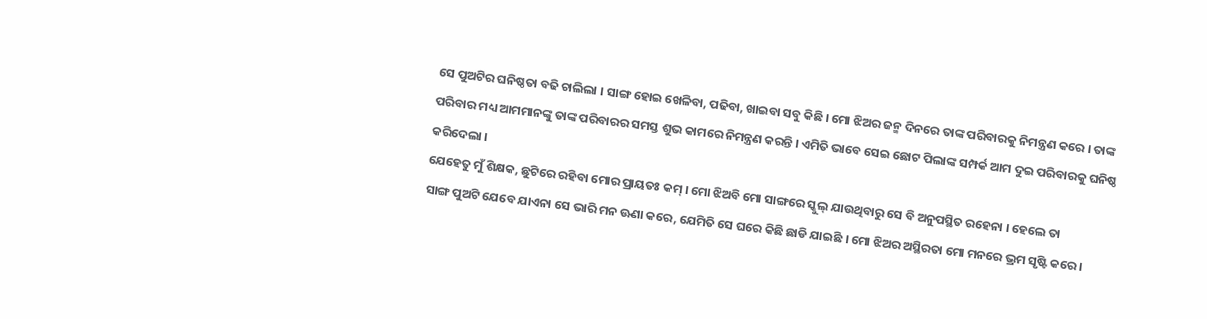ସେ ପୁଅଟିର ଘନିଷ୍ଠତା ବଢି ଚାଲିଲା । ସାଙ୍ଗ ହୋଇ ଖେଳିବା, ପଢିବା, ଖାଇବା ସବୁ କିଛି । ମୋ ଝିଅର ଜନ୍ମ ଦିନରେ ତାଙ୍କ ପରିବାରକୁ ନିମନ୍ତ୍ରଣ କରେ । ତାଙ୍କ ପରିବାର ମଧ୍ୟ ଆମମାନଙ୍କୁ ତାଙ୍କ ପରିବାରର ସମସ୍ତ ଶୁଭ କାମରେ ନିମନ୍ତ୍ରଣ କରନ୍ତି । ଏମିତି ଭାବେ ସେଇ ଛୋଟ ପିଲାଙ୍କ ସମ୍ପର୍କ ଆମ ଦୁଇ ପରିବାରକୁ ଘନିଷ୍ଠ କରିଦେଲା ।
ଯେହେତୁ ମୁଁ ଶିକ୍ଷକ, ଛୁଟିରେ ରହିବା ମୋର ପ୍ରାୟତଃ କମ୍ । ମୋ ଝିଅବି ମୋ ସାଙ୍ଗରେ ସ୍କୁଲ୍ ଯାଉଥିବାରୁ ସେ ବି ଅନୁପସ୍ଥିତ ରହେନା । ହେଲେ ତା
ସାଙ୍ଗ ପୁଅଟି ଯେବେ ଯାଏନା ସେ ଭାରି ମନ ଊଣା କରେ, ଯେମିତି ସେ ଘରେ କିଛି ଛାଡି ଯାଇଛି । ମୋ ଝିଅର ଅସ୍ଥିରତା ମୋ ମନରେ ଭ୍ରମ ସୃଷ୍ଟି କରେ ।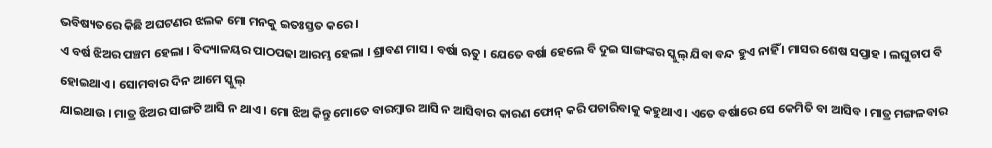ଭବିଷ୍ୟତରେ କିଛି ଅଘଟଣର ଝଲକ ମୋ ମନକୁ ଇତଃସ୍ତତ କରେ ।
ଏ ବର୍ଷ ଝିଅର ପଞ୍ଚମ ହେଲା । ବିଦ୍ୟାଳୟର ପାଠପଢା ଆରମ୍ଭ ହେଲା । ଶ୍ରାବଣ ମାସ । ବର୍ଷା ଋତୁ । ଯେତେ ବର୍ଷା ହେଲେ ବି ଦୁଇ ସାଙ୍ଗଙ୍କର ସ୍କୁଲ୍ ଯିବା ବନ୍ଦ ହୁଏ ନାହିଁ । ମାସର ଶେଷ ସପ୍ତାହ । ଲଘୁଚାପ ବି ହୋଇଥାଏ । ସୋମବାର ଦିନ ଆମେ ସ୍କୁଲ୍
ଯାଇଥାଉ । ମାତ୍ର ଝିଅର ସାଙ୍ଗଟି ଆସି ନ ଥାଏ । ମୋ ଝିଅ କିନ୍ତୁ ମୋତେ ବାରମ୍ବାର ଆସି ନ ଆସିବାର କାରଣ ଫୋନ୍ କରି ପଚାରିବାକୁ କହୁଥାଏ । ଏତେ ବର୍ଷାରେ ସେ କେମିତି ବା ଆସିବ । ମାତ୍ର ମଙ୍ଗଳବାର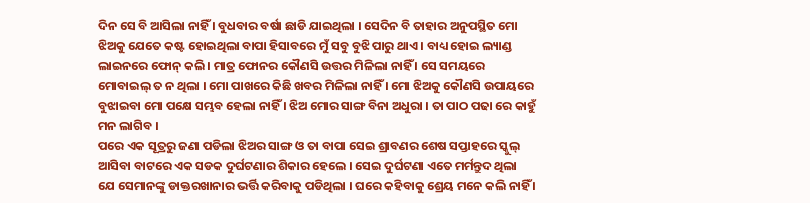ଦିନ ସେ ବି ଆସିଲା ନାହିଁ । ବୁଧବାର ବର୍ଷା ଛାଡି ଯାଇଥିଲା । ସେଦିନ ବି ତାହାର ଅନୁପସ୍ଥିତ ମୋ ଝିଅକୁ ଯେତେ କଷ୍ଟ ହୋଇଥିଲା ବାପା ହିସାବରେ ମୁଁ ସବୁ ବୁଝି ପାରୁ ଥାଏ । ବାଧ୍ୟ ହୋଇ ଲ୍ୟାଣ୍ଡ ଲାଇନରେ ଫୋନ୍ କଲି । ମାତ୍ର ଫୋନର କୌଣସି ଉତ୍ତର ମିଳିଲା ନାହିଁ । ସେ ସମୟରେ ମୋବାଇଲ୍ ତ ନ ଥିଲା । ମୋ ପାଖରେ କିଛି ଖବର ମିଳିଲା ନାହିଁ । ମୋ ଝିଅକୁ କୌଣସି ଉପାୟରେ ବୁଝାଇବା ମୋ ପକ୍ଷେ ସମ୍ଭବ ହେଲା ନାହିଁ । ଝିଅ ମୋର ସାଙ୍ଗ ବିନା ଅଧୁରା । ତା ପାଠ ପଢା ରେ କାହୁଁ ମନ ଲାଗିବ ।
ପରେ ଏକ ସୂତ୍ରରୁ ଜଣା ପଡିଲା ଝିଅର ସାଙ୍ଗ ଓ ତା ବାପା ସେଇ ଶ୍ରାବଣର ଶେଷ ସପ୍ତାହରେ ସ୍କୁଲ୍ ଆସିବା ବାଟରେ ଏକ ସଡକ ଦୁର୍ଘଟଣାର ଶିକାର ହେଲେ । ସେଇ ଦୁର୍ଘଟଣା ଏତେ ମର୍ମନ୍ତୁଦ ଥିଲା ଯେ ସେମାନଙ୍କୁ ଡାକ୍ତରଖାନାର ଭର୍ତ୍ତି କରିବାକୁ ପଡିଥିଲା । ଘରେ କହିବାକୁ ଶ୍ରେୟ ମନେ କଲି ନାହିଁ ।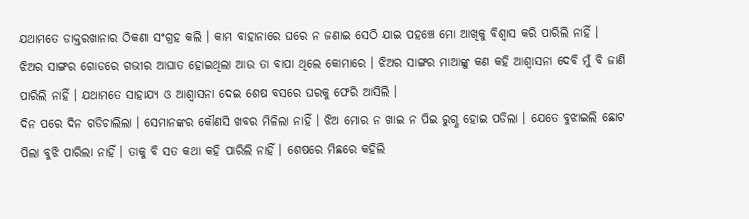ଯଥାମତେ ଡାକ୍ତରଖାନାର ଠିକଣା ସଂଗ୍ରହ କଲି । କାମ ବାହାନାରେ ଘରେ ନ ଜଣାଇ ସେଠି ଯାଇ ପହଞ୍ଚେ ମୋ ଆଖିକୁ ବିଶ୍ୱାସ କରି ପାରିଲି ନାହିଁ । ଝିଅର ସାଙ୍ଗର ଗୋଡରେ ଗଭୀର ଆଘାତ ହୋଇଥିଲା ଆଉ ତା ବାପା ଥିଲେ କୋମାରେ । ଝିଅର ସାଙ୍ଗର ମାଆଙ୍କୁ କଣ କହି ଆଶ୍ୱାସନା ଦେବି ମୁଁ ବି ଜାଣି ପାରିଲି ନାହିଁ । ଯଥାମତେ ସାହାଯ୍ୟ ଓ ଆଶ୍ୱାସନା ଦେଇ ଶେଷ ବସରେ ଘରକୁ ଫେରି ଆସିଲି ।
ଦିନ ପରେ ଦିନ ଗଡିଚାଲିଲା । ସେମାନଙ୍କର କୌଣସି ଖବର ମିଳିଲା ନାହିଁ । ଝିଅ ମୋର ନ ଖାଇ ନ ପିଇ ରୁଗ୍ଣ ହୋଇ ପଡିଲା । ଯେତେ ବୁଝାଇଲି ଛୋଟ ପିଲା ବୁଝି ପାରିଲା ନାହିଁ । ତାକୁ ବି ସତ କଥା କହି ପାରିଲି ନାହିଁ । ଶେଷରେ ମିଛରେ କହିଲି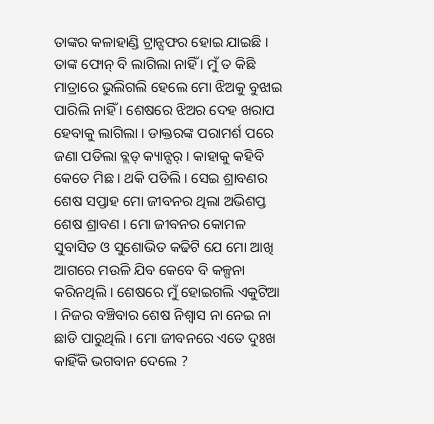ତାଙ୍କର କଳାହାଣ୍ଡି ଟ୍ରାନ୍ସଫର ହୋଇ ଯାଇଛି । ତାଙ୍କ ଫୋନ୍ ବି ଲାଗିଲା ନାହିଁ । ମୁଁ ତ କିଛି ମାତ୍ରାରେ ଭୁଲିଗଲି ହେଲେ ମୋ ଝିଅକୁ ବୁଝାଇ ପାରିଲି ନାହିଁ । ଶେଷରେ ଝିଅର ଦେହ ଖରାପ ହେବାକୁ ଲାଗିଲା । ଡାକ୍ତରଙ୍କ ପରାମର୍ଶ ପରେ ଜଣା ପଡିଲା ବ୍ଲଡ୍ କ୍ୟାନ୍ସର୍ । କାହାକୁ କହିବି କେତେ ମିଛ । ଥକି ପଡିଲି । ସେଇ ଶ୍ରାବଣର ଶେଷ ସପ୍ତାହ ମୋ ଜୀବନର ଥିଲା ଅଭିଶପ୍ତ ଶେଷ ଶ୍ରାବଣ । ମୋ ଜୀବନର କୋମଳ ସୁବାସିତ ଓ ସୁଶୋଭିତ କଢିଟି ଯେ ମୋ ଆଖି ଆଗରେ ମଉଳି ଯିବ କେବେ ବି କଳ୍ପନା କରିନଥିଲି । ଶେଷରେ ମୁଁ ହୋଇଗଲି ଏକୁଟିଆ । ନିଜର ବଞ୍ଚିବାର ଶେଷ ନିଶ୍ୱାସ ନା ନେଇ ନା ଛାଡି ପାରୁଥିଲି । ମୋ ଜୀବନରେ ଏତେ ଦୁଃଖ କାହିଁକି ଭଗବାନ ଦେଲେ ?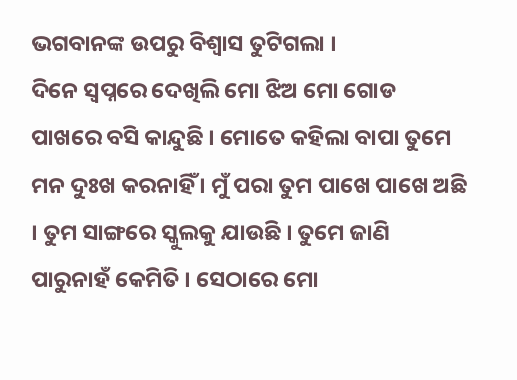ଭଗବାନଙ୍କ ଉପରୁ ବିଶ୍ୱାସ ତୁଟିଗଲା ।
ଦିନେ ସ୍ୱପ୍ନରେ ଦେଖିଲି ମୋ ଝିଅ ମୋ ଗୋଡ ପାଖରେ ବସି କାନ୍ଦୁଛି । ମୋତେ କହିଲା ବାପା ତୁମେ ମନ ଦୁଃଖ କରନାହିଁ । ମୁଁ ପରା ତୁମ ପାଖେ ପାଖେ ଅଛି । ତୁମ ସାଙ୍ଗରେ ସ୍କୁଲକୁ ଯାଉଛି । ତୁମେ ଜାଣି ପାରୁନାହଁ କେମିତି । ସେଠାରେ ମୋ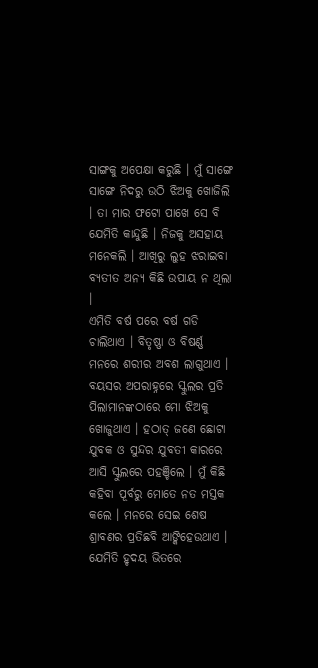ସାଙ୍ଗକୁ ଅପେକ୍ଷା କରୁଛି । ମୁଁ ସାଙ୍ଗେ ସାଙ୍ଗେ ନିଦରୁ ଉଠି ଝିଅକୁ ଖୋଜିଲି । ତା ମାର ଫଟୋ ପାଖେ ସେ ବି ଯେମିତି କାନ୍ଦୁଛି । ନିଜକୁ ଅସହାୟ ମନେକଲି । ଆଖିରୁ ଲୁହ ଝରାଇବା ବ୍ୟତୀତ ଅନ୍ୟ କିଛି ଉପାୟ ନ ଥିଲା ।
ଏମିତି ବର୍ଷ ପରେ ବର୍ଷ ଗଡି ଚାଲିଥାଏ । ବିତୃଷ୍ଣା ଓ ବିଷର୍ଣ୍ଣ ମନରେ ଶରୀର ଅବଶ ଲାଗୁଥାଏ । ବୟସର ଅପରାହ୍ନରେ ସ୍କୁଲର ପ୍ରତି ପିଲାମାନଙ୍କଠାରେ ମୋ ଝିଅକୁ ଖୋଜୁଥାଏ । ହଠାତ୍ ଜଣେ ଛୋଟା ଯୁବକ ଓ ସୁନ୍ଦର ଯୁବତୀ କାରରେ ଆସି ସ୍କୁଲରେ ପହଞ୍ଚିଲେ । ମୁଁ କିଛି କହିବା ପୂର୍ବରୁ ମୋତେ ନତ ମସ୍ତକ କଲେ । ମନରେ ସେଇ ଶେଷ ଶ୍ରାବଣର ପ୍ରତିଛବି ଆଙ୍କିହେଉଥାଏ ।
ଯେମିତି ହୃଦୟ ଭିତରେ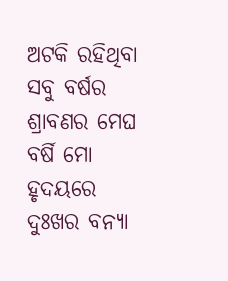ଅଟକି ରହିଥିବା ସବୁ ବର୍ଷର ଶ୍ରାବଣର ମେଘ ବର୍ଷି ମୋ ହୃଦୟରେ ଦୁଃଖର ବନ୍ୟା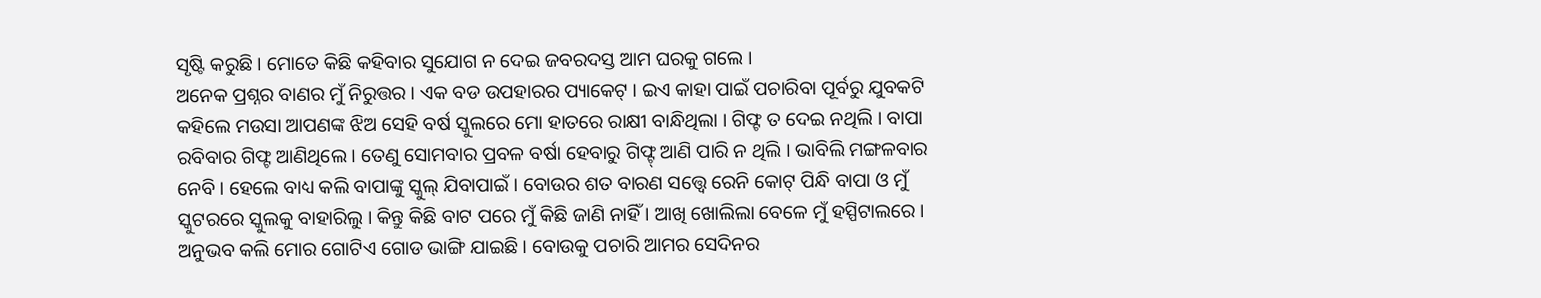ସୃଷ୍ଟି କରୁଛି । ମୋତେ କିଛି କହିବାର ସୁଯୋଗ ନ ଦେଇ ଜବରଦସ୍ତ ଆମ ଘରକୁ ଗଲେ ।
ଅନେକ ପ୍ରଶ୍ନର ବାଣର ମୁଁ ନିରୁତ୍ତର । ଏକ ବଡ ଉପହାରର ପ୍ୟାକେଟ୍ । ଇଏ କାହା ପାଇଁ ପଚାରିବା ପୂର୍ବରୁ ଯୁବକଟି କହିଲେ ମଉସା ଆପଣଙ୍କ ଝିଅ ସେହି ବର୍ଷ ସ୍କୁଲରେ ମୋ ହାତରେ ରାକ୍ଷୀ ବାନ୍ଧିଥିଲା । ଗିଫ୍ଟ ତ ଦେଇ ନଥିଲି । ବାପା ରବିବାର ଗିଫ୍ଟ ଆଣିଥିଲେ । ତେଣୁ ସୋମବାର ପ୍ରବଳ ବର୍ଷା ହେବାରୁ ଗିଫ୍ଟ୍ ଆଣି ପାରି ନ ଥିଲି । ଭାବିଲି ମଙ୍ଗଳବାର ନେବି । ହେଲେ ବାଧ୍ୟ କଲି ବାପାଙ୍କୁ ସ୍କୁଲ୍ ଯିବାପାଇଁ । ବୋଉର ଶତ ବାରଣ ସତ୍ତ୍ୱେ ରେନି କୋଟ୍ ପିନ୍ଧି ବାପା ଓ ମୁଁ ସ୍କୁଟରରେ ସ୍କୁଲକୁ ବାହାରିଲୁ । କିନ୍ତୁ କିଛି ବାଟ ପରେ ମୁଁ କିଛି ଜାଣି ନାହିଁ । ଆଖି ଖୋଲିଲା ବେଳେ ମୁଁ ହସ୍ପିଟାଲରେ । ଅନୁଭବ କଲି ମୋର ଗୋଟିଏ ଗୋଡ ଭାଙ୍ଗି ଯାଇଛି । ବୋଉକୁ ପଚାରି ଆମର ସେଦିନର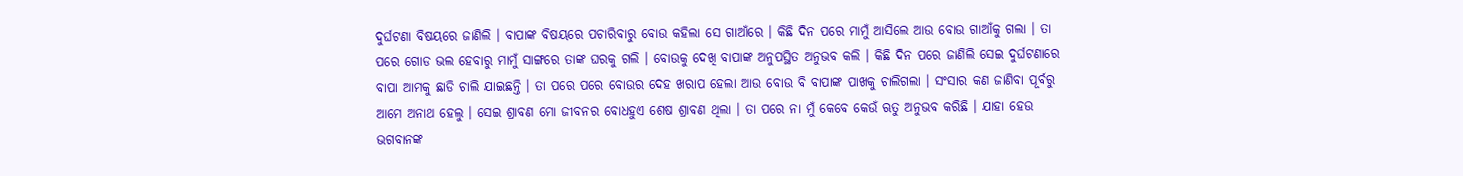ଦୁର୍ଘଟଣା ବିଷୟରେ ଜାଣିଲି । ବାପାଙ୍କ ବିଷୟରେ ପଚାରିବାରୁ ବୋଉ କହିଲା ସେ ଗାଆଁରେ । କିଛି ଦିନ ପରେ ମାମୁଁ ଆସିଲେ ଆଉ ବୋଉ ଗାଆଁକୁ ଗଲା । ତା ପରେ ଗୋଡ ଭଲ ହେବାରୁ ମାମୁଁ ସାଙ୍ଗରେ ତାଙ୍କ ଘରକୁ ଗଲି । ବୋଉକୁ ଦେଖି ବାପାଙ୍କ ଅନୁପସ୍ଥିତ ଅନୁଭବ କଲି । କିଛି ଦିନ ପରେ ଜାଣିଲି ସେଇ ଦୁର୍ଘଟଣାରେ ବାପା ଆମକୁ ଛାଡି ଚାଲି ଯାଇଛନ୍ତି । ତା ପରେ ପରେ ବୋଉର ଦେହ ଖରାପ ହେଲା ଆଉ ବୋଉ ବି ବାପାଙ୍କ ପାଖକୁ ଚାଲିଗଲା । ସଂସାର କଣ ଜାଣିବା ପୂର୍ବରୁ ଆମେ ଅନାଥ ହେଲୁ । ସେଇ ଶ୍ରାବଣ ମୋ ଜୀବନର ବୋଧହୁଏ ଶେଷ ଶ୍ରାବଣ ଥିଲା । ତା ପରେ ନା ମୁଁ କେବେ କେଉଁ ଋତୁ ଅନୁଭବ କରିଛି । ଯାହା ହେଉ ଭଗବାନଙ୍କ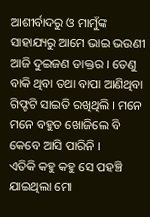ଆଶୀର୍ବାଦରୁ ଓ ମାମୁଁଙ୍କ ସାହାଯ୍ୟରୁ ଆମେ ଭାଇ ଭଉଣୀ ଆଜି ଦୁଇଜଣ ଡାକ୍ତର । ତେଣୁ ବାକି ଥିବା ତଥା ବାପା ଆଣିଥିବା ଗିଫ୍ଟଟି ସାଇତି ରଖିଥିଲି । ମନେ ମନେ ବହୁତ ଖୋଜିଲେ ବି କେବେ ଆସି ପାରିନି ।
ଏତିକି କହୁ କହୁ ସେ ପହଞ୍ଚି ଯାଇଥିଲା ମୋ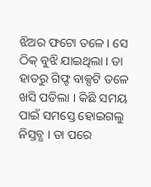ଝିଅର ଫଟୋ ତଳେ । ସେ ଠିକ୍ ବୁଝି ଯାଇଥିଲା । ତା ହାତରୁ ଗିଫ୍ଟ ବାକ୍ସଟି ତଳେ ଖସି ପଡିଲା । କିଛି ସମୟ ପାଇଁ ସମସ୍ତେ ହୋଇଗଲୁ ନିସ୍ତବ୍ଧ । ତା ପରେ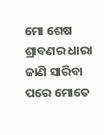ମୋ ଶେଷ ଶ୍ରାବଣର ଧାରା ଜାଣି ସାରିବା ପରେ ମୋତେ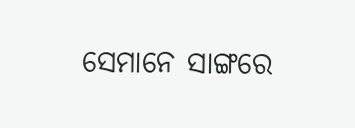ସେମାନେ ସାଙ୍ଗରେ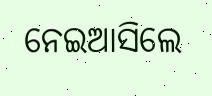ନେଇଆସିଲେ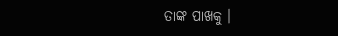ତାଙ୍କ ପାଖକୁ ।